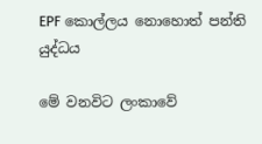EPF කොල්ලය නොහොත් පන්ති යුද්ධය

මේ වනවිට ලංකාවේ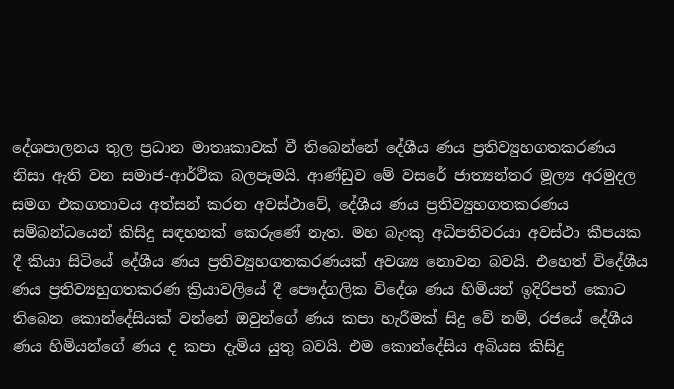දේශපාලනය තුල ප්‍රධාන මාතෘකාවක් වී තිබෙන්නේ දේශීය ණය ප්‍රතිව්‍යුහගතකරණය නිසා ඇති වන සමාජ-ආර්ථික බලපෑමයි. ආණ්ඩුව මේ වසරේ ජාත්‍යන්තර මූල්‍ය අරමුදල සමග එකගතාවය අත්සන් කරන අවස්ථාවේ, දේශීය ණය ප්‍රතිව්‍යුහගතකරණය සම්බන්ධයෙන් කිසිදු සඳහනක් කෙරුණේ නැත. මහ බැංකු අධිපතිවරයා අවස්ථා කීපයක දී කියා සිටියේ දේශීය ණය ප්‍රතිව්‍යුහගතකරණයක් අවශ්‍ය නොවන බවයි. එහෙත් විදේශීය ණය ප්‍රතිව්‍යහුගතකරණ ක්‍රියාවලියේ දී පෞද්ගලික විදේශ ණය හිමියන් ඉදිරිපත් කොට තිබෙන කොන්දේසියක් වන්නේ ඔවුන්ගේ ණය කපා හැරීමක් සිදු වේ නම්, රජයේ දේශීය ණය හිමියන්ගේ ණය ද කපා දැමිය යුතු බවයි. එම කොන්දේසිය අබියස කිසිදු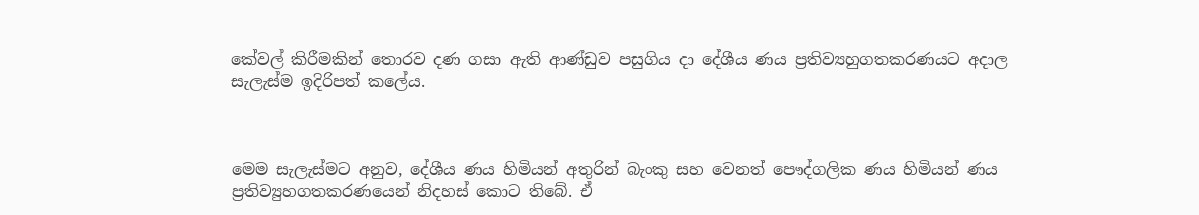කේවල් කිරීමකින් තොරව දණ ගසා ඇති ආණ්ඩුව පසුගිය දා දේශීය ණය ප්‍රතිව්‍යහුගතකරණයට අදාල සැලැස්ම ඉදිරිපත් කලේය.



මෙම සැලැස්මට අනුව, දේශීය ණය හිමියන් අතුරින් බැංකු සහ වෙනත් පෞද්ගලික ණය හිමියන් ණය ප්‍රතිව්‍යුහගතකරණයෙන් නිදහස් කොට තිබේ. ඒ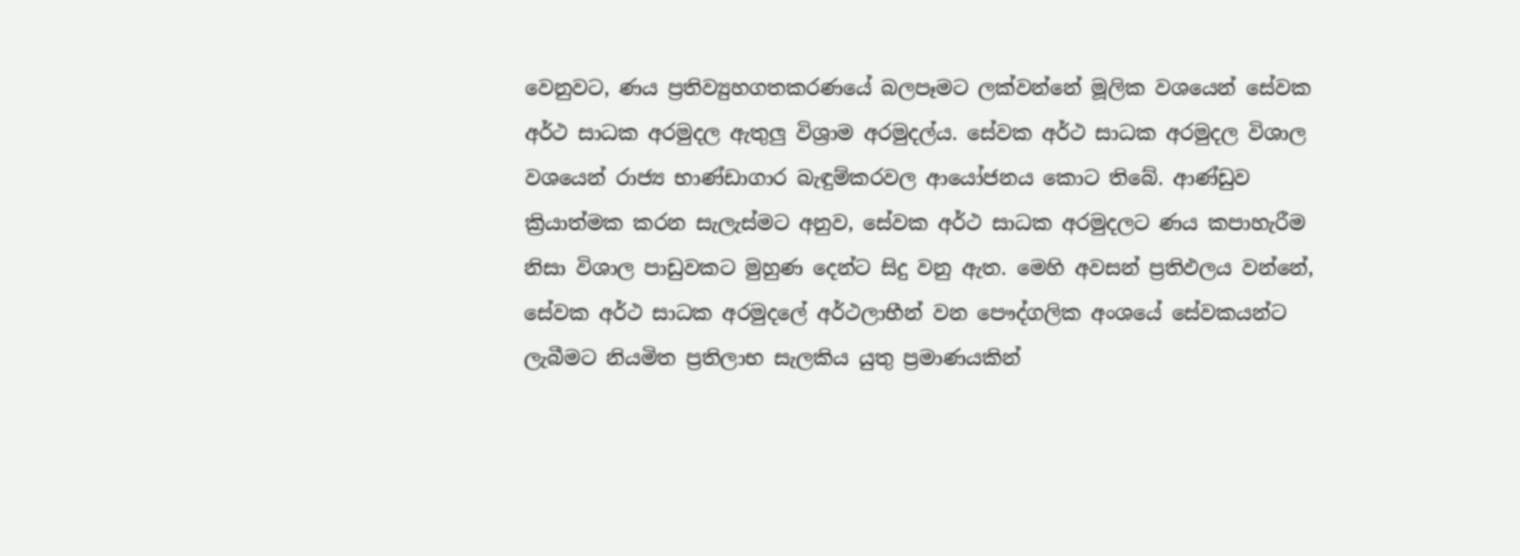වෙනුවට, ණය ප්‍රතිව්‍යුහගතකරණයේ බලපෑමට ලක්වන්නේ මූලික වශයෙන් සේවක අර්ථ සාධක අරමුදල ඇතුලු විශ්‍රාම අරමුදල්ය. සේවක අර්ථ සාධක අරමුදල විශාල වශයෙන් රාජ්‍ය භාණ්ඩාගාර බැඳුම්කරවල ආයෝජනය කොට තිබේ. ආණ්ඩුව ක්‍රියාත්මක කරන සැලැස්මට අනුව, සේවක අර්ථ සාධක අරමුදලට ණය කපාහැරීම නිසා විශාල පාඩුවකට මුහුණ දෙන්ට සිදු වනු ඇත. මෙහි අවසන් ප්‍රතිඵලය වන්නේ, සේවක අර්ථ සාධක අරමුදලේ අර්ථලාභීන් වන පෞද්ගලික අංශයේ සේවකයන්ට ලැබීමට නියමිත ප්‍රතිලාභ සැලකිය යුතු ප්‍රමාණයකින්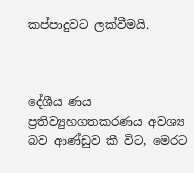කප්පාදුවට ලක්වීමයි.



දේශීය ණය ප්‍රතිව්‍යුහගතකරණය අවශ්‍ය බව ආණ්ඩුව කී විට, මෙරට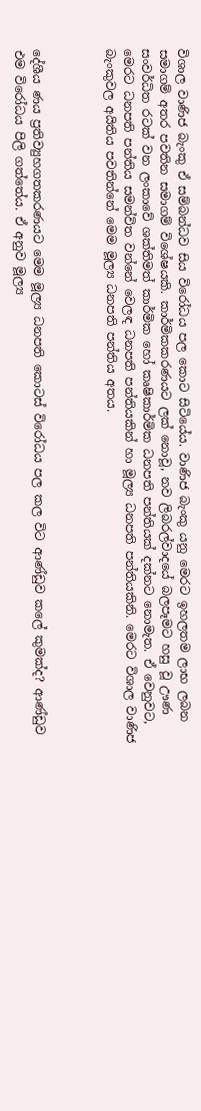විශාල වාණිජ බැංකු ඒ සම්බන්ධව සිය විරෝධය පල කොට සිටියේය. වාණිජ බැංකු යනු මෙරට ඉහලතම ලාභ ලබන සමාගම් අතර පවතින සමාගම් විශේෂයකි. කාර්මිකකරණයට ලක් නොවූ, නව ලිබරල්වාදයේ බලපෑමට හසු වූ ඌණ සංවර්ධිත රටක් වන ලංකාවේ ශක්තිමත් කාර්මික හෝ කෘෂිකාර්මික ධනපති පන්තියක් දක්නට නොමැත. ඒ වෙනුවට, මෙරට ධනපති පන්තිය සමන්විත වන්නේ වෙලඳ ධනපති පන්තියකින් හා මූල්‍ය ධනපති පන්තියකිනි. මෙරට විශාල වාණිජ බැංකුවල අයිතිය පවතින්නේ මෙම මූල්‍ය ධනපති පන්තිය අතය.



දේශීය ණය ප්‍රතිව්‍යුහගතකරණයට මෙම මූල්‍ය ධනපති කොටස් විරෝධය පල කල විට ආණ්ඩුව කලේ කුමක්ද? ආණ්ඩුව එම විරෝධය පිලි ගත්තේය. ඒ අනුව මූල්‍ය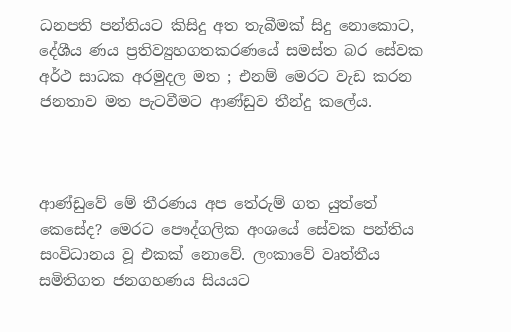ධනපති පන්තියට කිසිදු අත තැබීමක් සිදු නොකොට, දේශීය ණය ප්‍රතිව්‍යුහගතකරණයේ සමස්ත බර සේවක අර්ථ සාධක අරමුදල මත ; එනම් මෙරට වැඩ කරන ජනතාව මත පැටවීමට ආණ්ඩුව තීන්දු කලේය.



ආණ්ඩුවේ මේ තීරණය අප තේරුම් ගත යුත්තේ කෙසේද? මෙරට පෞද්ගලික අංශයේ සේවක පන්තිය සංවිධානය වූ එකක් නොවේ. ලංකාවේ වෘත්තීය සමිතිගත ජනගහණය සියයට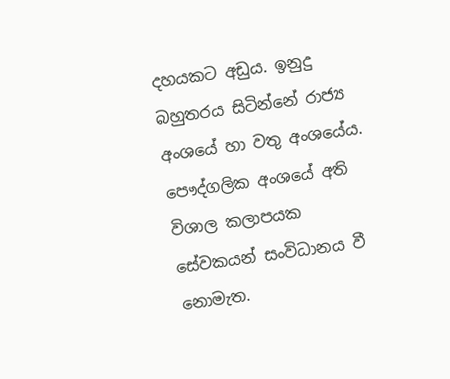දහයකට අඩුය. ඉනුදු බහුතරය සිටින්නේ රාජ්‍ය අංශයේ හා වතු අංශයේය. පෞද්ගලික අංශයේ අති විශාල කලාපයක සේවකයන් සංවිධානය වී නොමැත.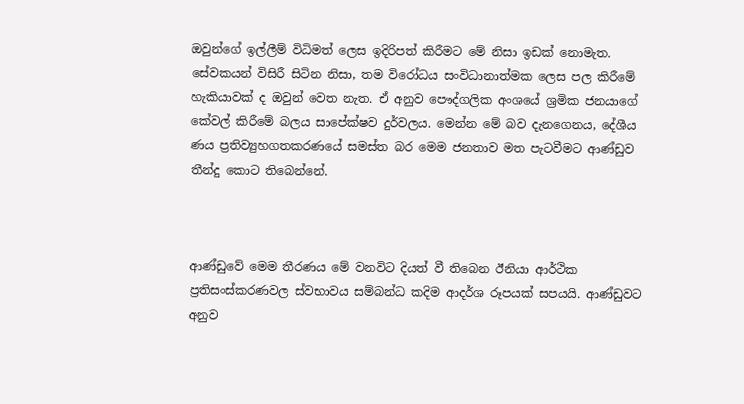ඔවුන්ගේ ඉල්ලීම් විධිමත් ලෙස ඉදිරිපත් කිරීමට මේ නිසා ඉඩක් නොමැත. සේවකයන් විසිරී සිටින නිසා, තම විරෝධය සංවිධානාත්මක ලෙස පල කිරීමේ හැකියාවක් ද ඔවුන් වෙත නැත. ඒ අනුව පෞද්ගලික අංශයේ ශ්‍රමික ජනයාගේ කේවල් කිරීමේ බලය සාපේක්ෂව දුර්වලය. මෙන්න මේ බව දැනගෙනය, දේශීය ණය ප්‍රතිව්‍යුහගතකරණයේ සමස්ත බර මෙම ජනතාව මත පැටවීමට ආණ්ඩුව තීන්දු කොට තිබෙන්නේ.



ආණ්ඩුවේ මෙම තීරණය මේ වනවිට දියත් වී තිබෙන ඊනියා ආර්ථික ප්‍රතිසංස්කරණවල ස්වභාවය සම්බන්ධ කදිම ආදර්ශ රූපයක් සපයයි. ආණ්ඩුවට අනුව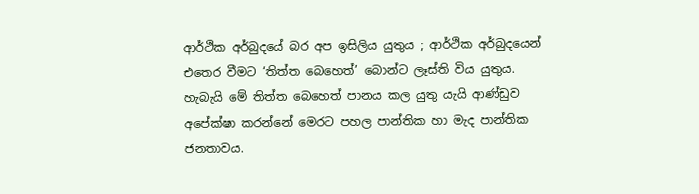ආර්ථික අර්බුදයේ බර අප ඉසිලිය යුතුය ; ආර්ථික අර්බුදයෙන් එතෙර වීමට ‘තිත්ත බෙහෙත්’ බොන්ට ලෑස්ති විය යුතුය. හැබැයි මේ තිත්ත බෙහෙත් පානය කල යුතු යැයි ආණ්ඩුව අපේක්ෂා කරන්නේ මෙරට පහල පාන්තික හා මැද පාන්තික ජනතාවය.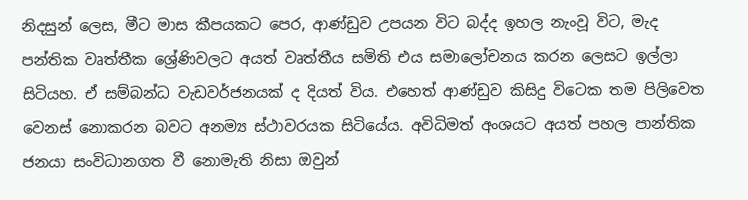නිදසුන් ලෙස, මීට මාස කීපයකට පෙර, ආණ්ඩුව උපයන විට බද්ද ඉහල නැංවූ විට, මැද පන්තික වෘත්තීක ශ්‍රේණිවලට අයත් වෘත්තීය සමිති එය සමාලෝචනය කරන ලෙසට ඉල්ලා සිටියහ. ඒ සම්බන්ධ වැඩවර්ජනයක් ද දියත් විය. එහෙත් ආණ්ඩුව කිසිදු විටෙක තම පිලිවෙත වෙනස් නොකරන බවට අනම්‍ය ස්ථාවරයක සිටියේය. අවිධිමත් අංශයට අයත් පහල පාන්තික ජනයා සංවිධානගත වී නොමැති නිසා ඔවුන්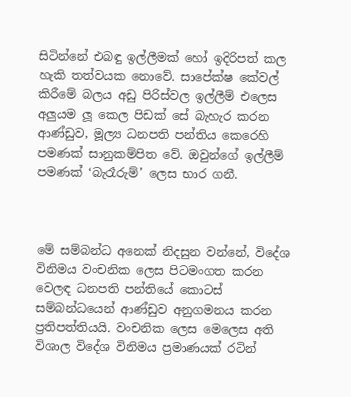සිටින්නේ එබඳු ඉල්ලීමක් හෝ ඉදිරිපත් කල හැකි තත්වයක නොවේ. සාපේක්ෂ කේවල් කිරීමේ බලය අඩු පිරිස්වල ඉල්ලීම් එලෙස අලුයම ලූ කෙල පිඩක් සේ බැහැර කරන ආණ්ඩුව, මූල්‍ය ධනපති පන්තිය කෙරෙහි පමණක් සානුකම්පිත වේ. ඔවුන්ගේ ඉල්ලීම් පමණක් ‘බැරෑරුම්’ ලෙස භාර ගනී.



මේ සම්බන්ධ අනෙක් නිදසුන වන්නේ, විදේශ විනිමය වංචනික ලෙස පිටමංගත කරන වෙලඳ ධනපති පන්තියේ කොටස් සම්බන්ධයෙන් ආණ්ඩුව අනුගමනය කරන ප්‍රතිපත්තියයි. වංචනික ලෙස මෙලෙස අති විශාල විදේශ විනිමය ප්‍රමාණයක් රටින්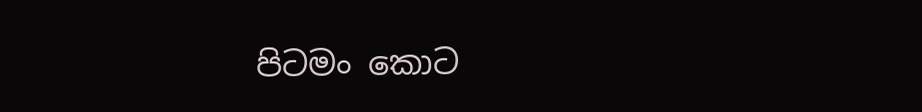පිටමං කොට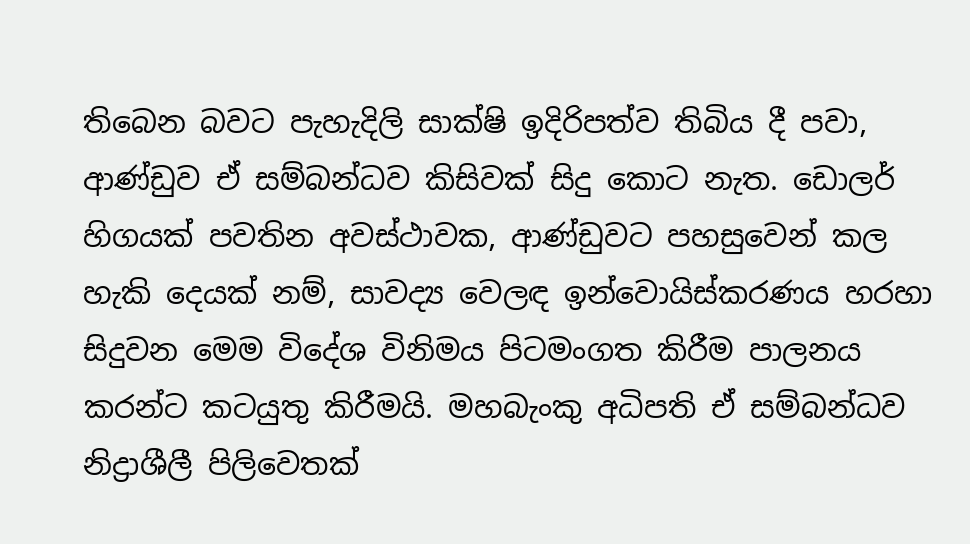තිබෙන බවට පැහැදිලි සාක්ෂි ඉදිරිපත්ව තිබිය දී පවා, ආණ්ඩුව ඒ සම්බන්ධව කිසිවක් සිදු කොට නැත. ඩොලර් හිගයක් පවතින අවස්ථාවක, ආණ්ඩුවට පහසුවෙන් කල හැකි දෙයක් නම්, සාවද්‍ය වෙලඳ ඉන්වොයිස්කරණය හරහා සිදුවන මෙම විදේශ විනිමය පිටමංගත කිරීම පාලනය කරන්ට කටයුතු කිරීමයි. මහබැංකු අධිපති ඒ සම්බන්ධව නිද්‍රාශීලී පිලිවෙතක්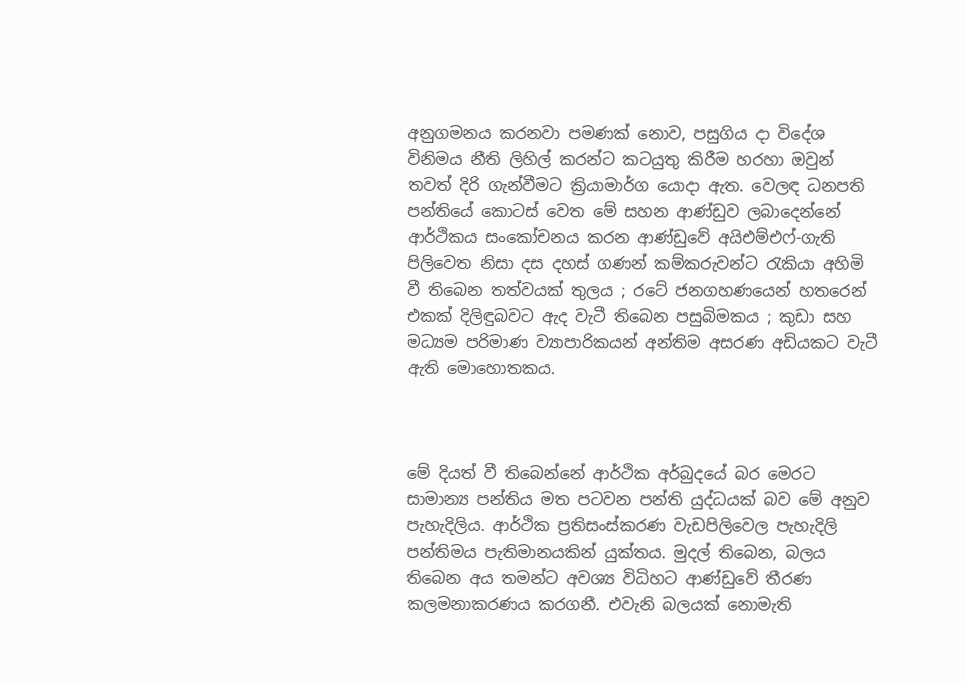අනුගමනය කරනවා පමණක් නොව, පසුගිය දා විදේශ විනිමය නීති ලිහිල් කරන්ට කටයුතු කිරීම හරහා ඔවුන් තවත් දිරි ගැන්වීමට ක්‍රියාමාර්ග යොදා ඇත. වෙලඳ ධනපති පන්තියේ කොටස් වෙත මේ සහන ආණ්ඩුව ලබාදෙන්නේ ආර්ථිකය සංකෝචනය කරන ආණ්ඩුවේ අයිඑම්එෆ්-ගැති පිලිවෙත නිසා දස දහස් ගණන් කම්කරුවන්ට රැකියා අහිමි වී තිබෙන තත්වයක් තුලය ; රටේ ජනගහණයෙන් හතරෙන් එකක් දිලිඳුබවට ඇද වැටී තිබෙන පසුබිමකය ; කුඩා සහ මධ්‍යම පරිමාණ ව්‍යාපාරිකයන් අන්තිම අසරණ අඩියකට වැටී ඇති මොහොතකය.



මේ දියත් වී තිබෙන්නේ ආර්ථික අර්බුදයේ බර මෙරට සාමාන්‍ය පන්තිය මත පටවන පන්ති යුද්ධයක් බව මේ අනුව පැහැදිලිය. ආර්ථික ප්‍රතිසංස්කරණ වැඩපිලිවෙල පැහැදිලි පන්තිමය පැතිමානයකින් යුක්තය. මුදල් තිබෙන, බලය තිබෙන අය තමන්ට අවශ්‍ය විධිහට ආණ්ඩුවේ තීරණ කලමනාකරණය කරගනී. එවැනි බලයක් නොමැති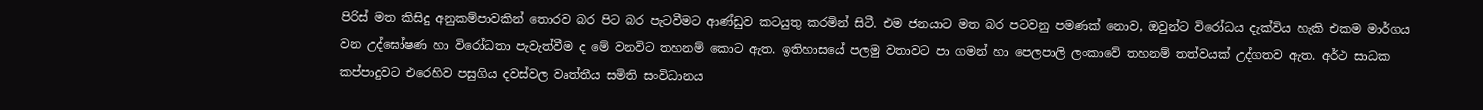පිරිස් මත කිසිදු අනුකම්පාවකින් තොරව බර පිට බර පැටවීමට ආණ්ඩුව කටයුතු කරමින් සිටී. එම ජනයාට මත බර පටවනු පමණක් නොව, ඔවුන්ට විරෝධය දැක්විය හැකි එකම මාර්ගය වන උද්ඝෝෂණ හා විරෝධතා පැවැත්වීම ද මේ වනවිට තහනම් කොට ඇත. ඉතිහාසයේ පලමු වතාවට පා ගමන් හා පෙලපාලි ලංකාවේ තහනම් තත්වයක් උද්ගතව ඇත. අර්ථ සාධක කප්පාදුවට එරෙහිව පසුගිය දවස්වල වෘත්තීය සමිති සංවිධානය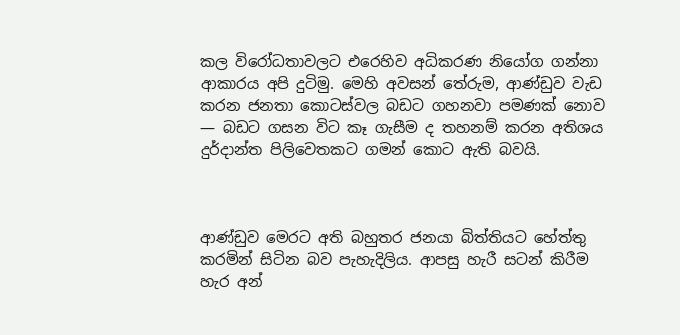කල විරෝධතාවලට එරෙහිව අධිකරණ නියෝග ගන්නා ආකාරය අපි දුටිමු. මෙහි අවසන් තේරුම, ආණ්ඩුව වැඩ කරන ජනතා කොටස්වල බඩට ගහනවා පමණක් නොව — බඩට ගසන විට කෑ ගැසීම ද තහනම් කරන අතිශය දුර්දාන්ත පිලිවෙතකට ගමන් කොට ඇති බවයි.



ආණ්ඩුව මෙරට අති බහුතර ජනයා බිත්තියට හේත්තු කරමින් සිටින බව පැහැදිලිය. ආපසු හැරී සටන් කිරීම හැර අන්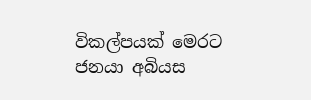විකල්පයක් මෙරට ජනයා අබියස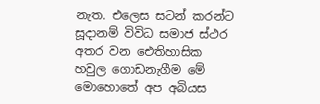නැත. එලෙස සටන් කරන්ට සූදානම් විවිධ සමාජ ස්ථර අතර වන ඓතිහාසික හවුල ගොඩනැගීම මේ මොහොතේ අප අබියස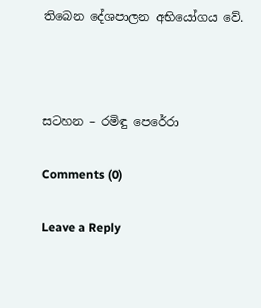තිබෙන දේශපාලන අභියෝගය වේ.



සටහන – රමිඳු පෙරේරා

Comments (0)

Leave a Reply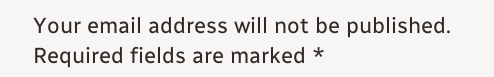Your email address will not be published. Required fields are marked *